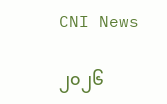CNI News

၂၀၂၆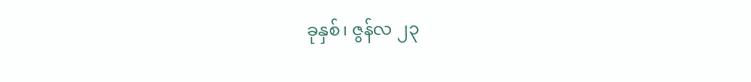ခုနှစ်၊ ဇွန်လ ၂၃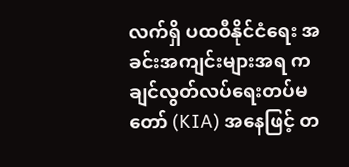လက်ရှိ ပထဝီနိုင်ငံရေး အခင်းအကျင်းများအရ ကချင်လွတ်လပ်ရေးတပ်မတော် (KIA) အနေဖြင့် တ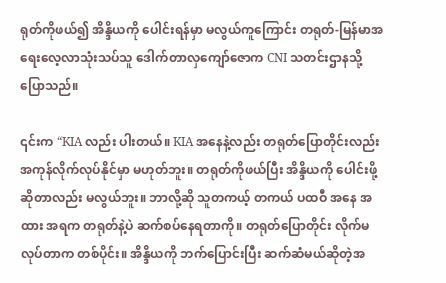ရုတ်ကိုဖယ်၍ အိန္ဒိယကို ပေါင်းရန်မှာ မလွယ်ကူကြောင်း တရုတ်-မြန်မာအရေးလေ့လာသုံးသပ်သူ ဒေါက်တာလှကျော်ဇောက CNI သတင်းဌာနသို့ ပြောသည်။

၎င်းက “KIA လည်း ပါးတယ်။ KIA အနေနဲ့လည်း တရုတ်ပြောတိုင်းလည်း အကုန်လိုက်လုပ်နိုင်မှာ မဟုတ်ဘူး။ တရုတ်ကိုဖယ်ပြီး အိန္ဒိယကို ပေါင်းဖို့ဆိုတာလည်း မလွယ်ဘူး။ ဘာလို့ဆို သူတကယ့် တကယ် ပထဝီ အနေ အထား အရက တရုတ်နဲ့ပဲ ဆက်စပ်နေရတာကို။ တရုတ်ပြောတိုင်း လိုက်မလုပ်တာက တစ်ပိုင်း။ အိန္ဒိယကို ဘက်ပြောင်းပြီး ဆက်ဆံမယ်ဆိုတဲ့အ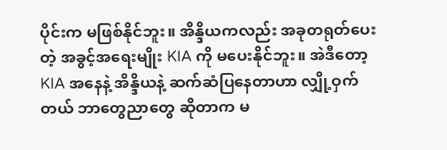ပိုင်းက မဖြစ်နိုင်ဘူး။ အိန္ဒိယကလည်း အခုတရုတ်ပေးတဲ့ အခွင့်အရေးမျိုး KIA ကို မပေးနိုင်ဘူး။ အဲဒီတော့ KIA အနေနဲ့ အိန္ဒိယနဲ့ ဆက်ဆံပြနေတာဟာ လျှို့ဝှက်တယ် ဘာတွေညာတွေ ဆိုတာက မ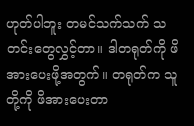ဟုတ်ပါဘူး တမင်သက်သက် သတင်းတွေလွှင့်တာ။ ဒါတရုတ်ကို ဖိအားပေးဖို့အတွက်။ တရုတ်က သူတို့ကို ဖိအားပေးတာ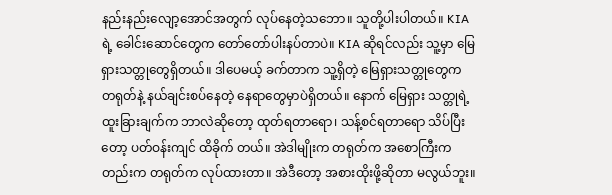နည်းနည်းလျော့အောင်အတွက် လုပ်နေတဲ့သဘော။ သူတို့ပါးပါတယ်။ KIA ရဲ့ ခေါင်းဆောင်တွေက တော်တော်ပါးနပ်တာပဲ။ KIA ဆိုရင်လည်း သူ့မှာ မြေရှားသတ္တုတွေရှိတယ်။ ဒါပေမယ့် ခက်တာက သူ့ရှိတဲ့ မြေရှားသတ္တုတွေက တရုတ်နဲ့ နယ်ချင်းစပ်နေတဲ့ နေရာတွေမှာပဲရှိတယ်။ နောက် မြေရှား သတ္တုရဲ့ ထူးခြားချက်က ဘာလဲဆိုတော့ ထုတ်ရတာရော၊ သန့်စင်ရတာရော သိပ်ပြီးတော့ ပတ်ဝန်းကျင် ထိခိုက် တယ်။ အဲဒါမျိုးက တရုတ်က အစောကြီးကတည်းက တရုတ်က လုပ်ထားတာ။ အဲဒီတော့ အစားထိုးဖို့ဆိုတာ မလွယ်ဘူး။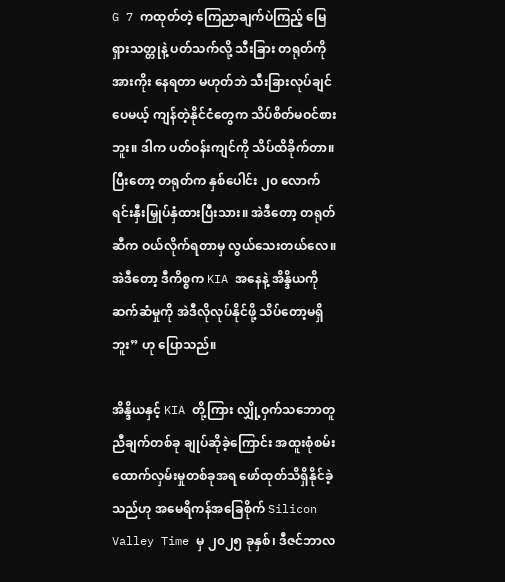G 7 ကထုတ်တဲ့ ကြေညာချက်ပဲကြည့် မြေရှားသတ္တုနဲ့ ပတ်သက်လို့ သီးခြား တရုတ်ကို အားကိုး နေရတာ မဟုတ်ဘဲ သီးခြားလုပ်ချင်ပေမယ့် ကျန်တဲ့နိုင်ငံတွေက သိပ်စိတ်မဝင်စားဘူး။ ဒါက ပတ်ဝန်းကျင်ကို သိပ်ထိခိုက်တာ။ ပြီးတော့ တရုတ်က နှစ်ပေါင်း ၂၀ လောက် ရင်းနှီးမြှုပ်နှံထားပြီးသား။ အဲဒီတော့ တရုတ်ဆီက ဝယ်လိုက်ရတာမှ လွယ်သေးတယ်လေ။ အဲဒီတော့ ဒီကိစ္စက KIA အနေနဲ့ အိန္ဒိယကို ဆက်ဆံမှုကို အဲဒီလိုလုပ်နိုင်ဖို့ သိပ်တော့မရှိဘူး” ဟု ပြောသည်။

အိန္ဒိယနှင့် KIA တို့ကြား လျှို့ဝှက်သဘောတူညီချက်တစ်ခု ချုပ်ဆိုခဲ့ကြောင်း အထူးစုံစမ်းထောက်လှမ်းမှုတစ်ခုအရ ဖော်ထုတ်သိရှိနိုင်ခဲ့သည်ဟု အမေရိကန်အခြေစိုက် Silicon Valley Time မှ ၂၀၂၅ ခုနှစ်၊ ဒီဇင်ဘာလ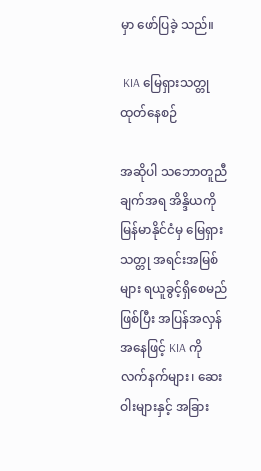မှာ ဖော်ပြခဲ့ သည်။

 KIA မြေရှားသတ္တုထုတ်နေစဉ်

အဆိုပါ သဘောတူညီချက်အရ အိန္ဒိယကို မြန်မာနိုင်ငံမှ မြေရှားသတ္တု အရင်းအမြစ်များ ရယူခွင့်ရှိစေမည်ဖြစ်ပြီး အပြန်အလှန်အနေဖြင့် KIA ကို လက်နက်များ၊ ဆေးဝါးများနှင့် အခြား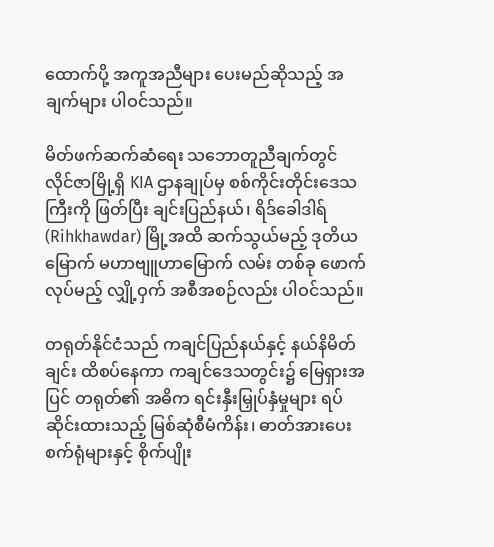ထောက်ပို့ အကူအညီများ ပေးမည်ဆိုသည့် အချက်များ ပါဝင်သည်။

မိတ်ဖက်ဆက်ဆံရေး သဘောတူညီချက်တွင် လိုင်ဇာမြို့ရှိ KIA ဌာနချုပ်မှ စစ်ကိုင်းတိုင်းဒေသကြီးကို ဖြတ်ပြီး ချင်းပြည်နယ်၊ ရိဒ်ခေါဒါရ် (Rihkhawdar) မြို့အထိ ဆက်သွယ်မည့် ဒုတိယမြောက် မဟာဗျူဟာမြောက် လမ်း တစ်ခု ဖောက်လုပ်မည့် လျှို့ဝှက် အစီအစဉ်လည်း ပါဝင်သည်။

တရုတ်နိုင်ငံသည် ကချင်ပြည်နယ်နှင့် နယ်နိမိတ်ချင်း ထိစပ်နေကာ ကချင်ဒေသတွင်း၌ မြေရှားအပြင် တရုတ်၏ အဓိက ရင်းနှီးမြှုပ်နှံမှုများ ရပ်ဆိုင်းထားသည့် မြစ်ဆုံစီမံကိန်း၊ ဓာတ်အားပေး စက်ရုံများနှင့် စိုက်ပျိုး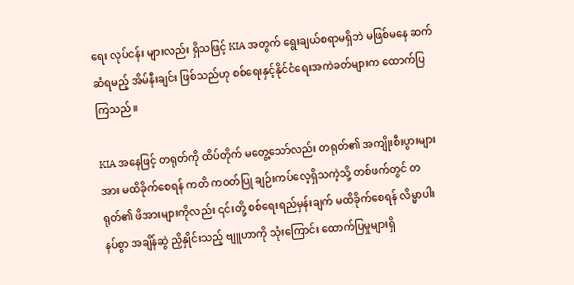ရေး လုပ်ငန်း များလည်း ရှိသဖြင့် KIA အတွက် ရွေးချယ်စရာမရှိဘဲ မဖြစ်မနေ ဆက်ဆံရမည့် အိမ်နီးချင်း ဖြစ်သည်ဟု စစ်ရေးနှင့်နိုင်ငံရေးအကဲခတ်များက ထောက်ပြကြသည်။

KIA အနေဖြင့် တရုတ်ကို ထိပ်တိုက် မတွေ့သော်လည်း တရုတ်၏ အကျိုးစီးပွားများအား မထိခိုက်စေရန် ကတိ ကဝတ်ပြု ချဉ်းကပ်လေ့ရှိသကဲ့သို့ တစ်ဖက်တွင် တရုတ်၏ ဖိအားများကိုလည်း ၎င်းတို့ စစ်ရေးရည်မှန်းချက် မထိခိုက်စေရန် လိမ္မာပါးနပ်စွာ အချိန်ဆွဲ ညှိနှိုင်းသည့် ဗျူဟာကို သုံးကြောင်း ထောက်ပြမှုများရှိ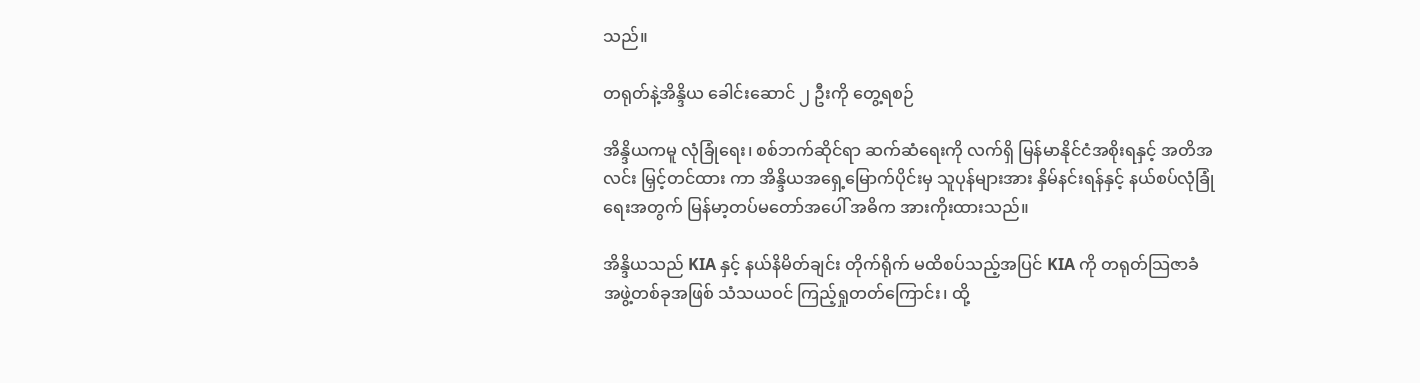သည်။

တရုတ်နဲ့အိန္ဒိယ ခေါင်းဆောင် ၂ ဦးကို တွေ့ရစဉ်

အိန္ဒိယကမူ လုံခြုံရေး၊ စစ်ဘက်ဆိုင်ရာ ဆက်ဆံရေးကို လက်ရှိ မြန်မာနိုင်ငံအစိုးရနှင့် အတိအလင်း မြှင့်တင်ထား ကာ အိန္ဒိယအရှေ့မြောက်ပိုင်းမှ သူပုန်များအား နှိမ်နင်းရန်နှင့် နယ်စပ်လုံခြုံရေးအတွက် မြန်မာ့တပ်မတော်အပေါ် အဓိက အားကိုးထားသည်။

အိန္ဒိယသည် KIA နှင့် နယ်နိမိတ်ချင်း တိုက်ရိုက် မထိစပ်သည့်အပြင် KIA ကို တရုတ်သြဇာခံ အဖွဲ့တစ်ခုအဖြစ် သံသယဝင် ကြည့်ရှုတတ်ကြောင်း၊ ထို့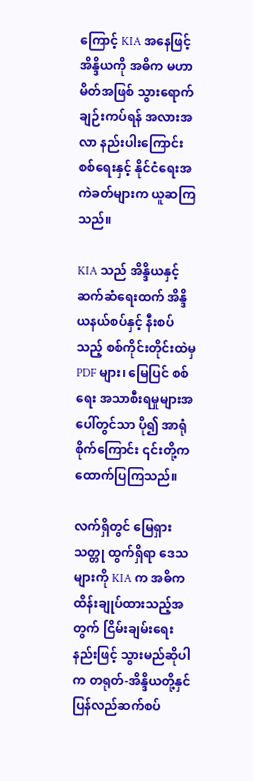ကြောင့် KIA အနေဖြင့် အိန္ဒိယကို အဓိက မဟာမိတ်အဖြစ် သွားရောက် ချဉ်းကပ်ရန် အလားအလာ နည်းပါးကြောင်း စစ်ရေးနှင့် နိုင်ငံရေးအကဲခတ်များက ယူဆကြသည်။

KIA သည် အိန္ဒိယနှင့် ဆက်ဆံရေးထက် အိန္ဒိယနယ်စပ်နှင့် နီးစပ်သည့် စစ်ကိုင်းတိုင်းထဲမှ PDF များ၊ မြေပြင် စစ်ရေး အသာစီးရမှုများအပေါ်တွင်သာ ပို၍ အာရုံစိုက်ကြောင်း ၎င်းတို့က ထောက်ပြကြသည်။

လက်ရှိတွင် မြေရှားသတ္တု ထွက်ရှိရာ ဒေသများကို KIA က အဓိက ထိန်းချုပ်ထားသည့်အတွက် ငြိမ်းချမ်းရေး နည်းဖြင့် သွားမည်ဆိုပါက တရုတ်-အိန္ဒိယတို့နှင် ပြန်လည်ဆက်စပ်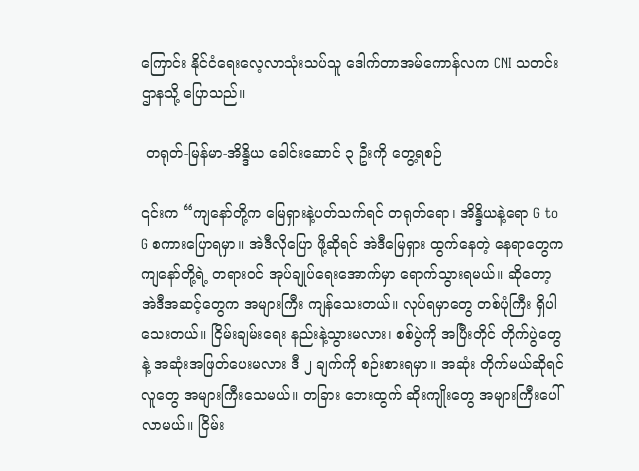ကြောင်း နိုင်ငံရေးလေ့လာသုံးသပ်သူ ဒေါက်တာအမ်ကောန်လက CNI သတင်းဌာနသို့ ပြောသည်။

 တရုတ်-မြန်မာ-အိန္ဒိယ ခေါင်းဆောင် ၃ ဦးကို တွေ့ရစဉ်

၎င်းက “ကျနော်တို့က မြေရှားနဲ့ပတ်သက်ရင် တရုတ်ရော၊ အိန္ဒိယနဲ့ရော G to G စကားပြောရမှာ။ အဲဒီလိုပြော ဖို့ဆိုရင် အဲဒီမြေရှား ထွက်နေတဲ့ နေရာတွေက ကျနော်တို့ရဲ့ တရားဝင် အုပ်ချုပ်ရေးအောက်မှာ ရောက်သွားရမယ်။ ဆိုတော့ အဲဒီအဆင့်တွေက အများကြီး ကျန်သေးတယ်။ လုပ်ရမှာတွေ တစ်ပုံကြီး ရှိပါသေးတယ်။ ငြိမ်းချမ်းရေး နည်းနဲ့သွားမလား၊ စစ်ပွဲကို အပြီးတိုင် တိုက်ပွဲတွေနဲ့ အဆုံးအဖြတ်ပေးမလား ဒီ ၂ ချက်ကို စဉ်းစားရမှာ။ အဆုံး တိုက်မယ်ဆိုရင် လူတွေ အများကြီးသေမယ်။ တခြား ဘေးထွက် ဆိုးကျိုးတွေ အများကြီးပေါ်လာမယ်။ ငြိမ်း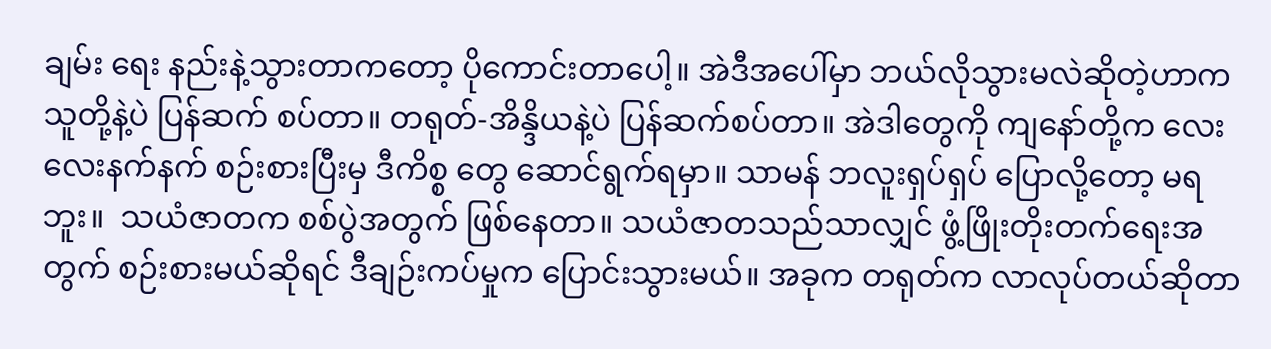ချမ်း ရေး နည်းနဲ့သွားတာကတော့ ပိုကောင်းတာပေါ့။ အဲဒီအပေါ်မှာ ဘယ်လိုသွားမလဲဆိုတဲ့ဟာက သူတို့နဲ့ပဲ ပြန်ဆက် စပ်တာ။ တရုတ်-အိန္ဒိယနဲ့ပဲ ပြန်ဆက်စပ်တာ။ အဲဒါတွေကို ကျနော်တို့က လေးလေးနက်နက် စဉ်းစားပြီးမှ ဒီကိစ္စ တွေ ဆောင်ရွက်ရမှာ။ သာမန် ဘလူးရှပ်ရှပ် ပြောလို့တော့ မရဘူး။  သယံဇာတက စစ်ပွဲအတွက် ဖြစ်နေတာ။ သယံဇာတသည်သာလျှင် ဖွံ့ဖြိုးတိုးတက်ရေးအတွက် စဉ်းစားမယ်ဆိုရင် ဒီချဉ်းကပ်မှုက ပြောင်းသွားမယ်။ အခုက တရုတ်က လာလုပ်တယ်ဆိုတာ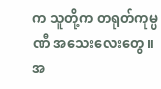က သူတို့က တရုတ်ကုမ္ပဏီ အသေးလေးတွေ။ အ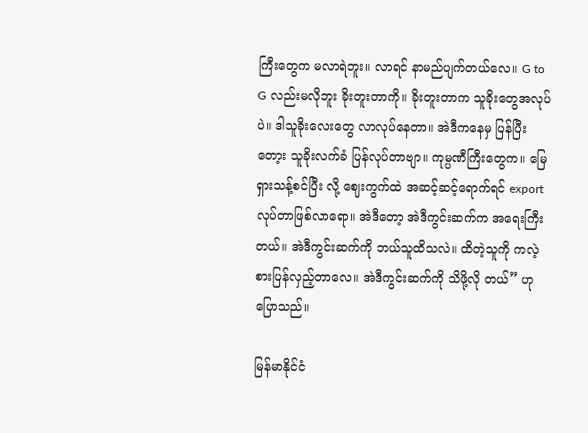ကြီးတွေက မလာရဲဘူး။ လာရင် နာမည်ပျက်တယ်လေ။ G to G လည်းမလိုဘူး ခိုးတူးတာကို။ ခိုးတူးတာက သူခိုးတွေအလုပ်ပဲ။ ဒါသူခိုးလေးတွေ လာလုပ်နေတာ။ အဲဒီကနေမှ ပြန်ပြီးတော့း သူခိုးလက်ခံ ပြန်လုပ်တာဗျာ။ ကုမ္ပဏီကြီးတွေက။ မြေရှားသန့်စင်ပြီး လို့ ဈေးကွက်ထဲ အဆင့်ဆင့်ရောက်ရင် export လုပ်တာဖြစ်လာရော။ အဲဒီတော့ အဲဒီကွင်းဆက်က အရေးကြီး တယ်။ အဲဒီကွင်းဆက်ကို ဘယ်သူထိသလဲ။ ထိတဲ့သူကို ကလဲ့စားပြန်လှည့်တာလေ။ အဲဒီကွင်းဆက်ကို သိဖို့လို တယ်” ဟု ပြောသည်။

မြန်မာနိုင်ငံ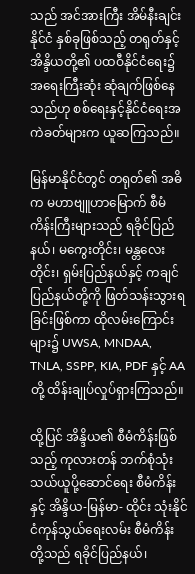သည် အင်အားကြီး အိမ်နီးချင်းနိုင်ငံ နှစ်ခုဖြစ်သည့် တရုတ်နှင့် အိန္ဒိယတို့၏ ပထဝီနိုင်ငံရေး၌ အရေးကြီးဆုံး ဆုံချက်ဖြစ်နေသည်ဟု စစ်ရေးနှင့်နိုင်ငံရေးအကဲခတ်များက ယူဆကြသည်။

မြန်မာနိုင်ငံတွင် တရုတ်၏ အဓိက မဟာဗျူဟာမြောက် စီမံကိန်းကြီးများသည် ရခိုင်ပြည်နယ်၊ မကွေးတိုင်း၊ မန္တလေးတိုင်း၊ ရှမ်းပြည်နယ်နှင့် ကချင်ပြည်နယ်တို့ကို ဖြတ်သန်းသွားရခြင်းဖြစ်ကာ ထိုလမ်းကြောင်းများ၌ UWSA, MNDAA, TNLA, SSPP, KIA, PDF နှင့် AA တို့ ထိန်းချုပ်လှုပ်ရှားကြသည်။

ထို့ပြင် အိန္ဒိယ၏ စီမံကိန်းဖြစ်သည့် ကုလားတန် ဘက်စုံသုံး သယ်ယူပို့ဆောင်ရေး စီမံကိန်းနှင့် အိန္ဒိယ-မြန်မာ- ထိုင်း သုံးနိုင်ငံကုန်သွယ်ရေးလမ်း စီမံကိန်းတို့သည် ရခိုင်ပြည်နယ်၊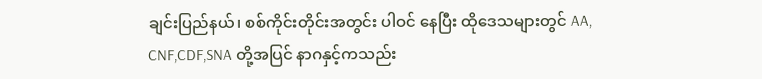ချင်းပြည်နယ်၊ စစ်ကိုင်းတိုင်းအတွင်း ပါဝင် နေပြီး ထိုဒေသများတွင် AA, CNF,CDF,SNA တို့အပြင် နာဂနှင့်ကသည်း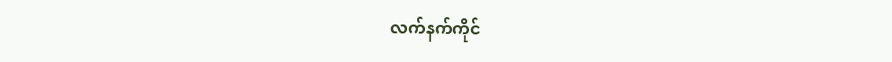လက်နက်ကိုင်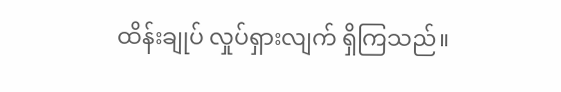ထိန်းချုပ် လှုပ်ရှားလျက် ရှိကြသည်။